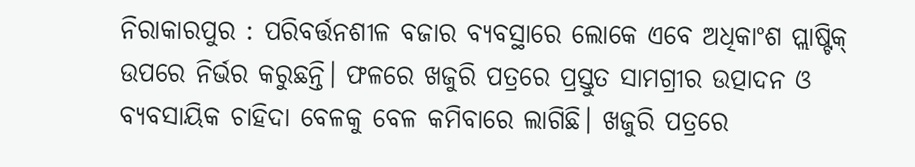ନିରାକାରପୁର : ପରିବର୍ତ୍ତନଶୀଳ ବଜାର ବ୍ୟବସ୍ଥାରେ ଲୋକେ ଏବେ ଅଧିକାଂଶ ପ୍ଲାଷ୍ଟିକ୍ ଉପରେ ନିର୍ଭର କରୁଛନ୍ତି। ଫଳରେ ଖଜୁରି ପତ୍ରରେ ପ୍ରସ୍ତୁତ ସାମଗ୍ରୀର ଉତ୍ପାଦନ ଓ ବ୍ୟବସାୟିକ ଚାହିଦା ବେଳକୁ ବେଳ କମିବାରେ ଲାଗିଛି। ଖଜୁରି ପତ୍ରରେ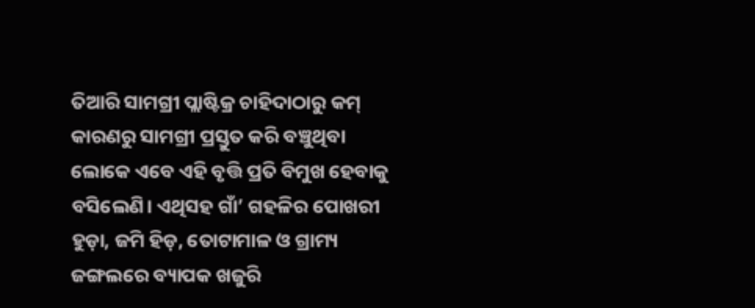ତିଆରି ସାମଗ୍ରୀ ପ୍ଲାଷ୍ଟିକ୍ର ଚାହିଦାଠାରୁ କମ୍ କାରଣରୁ ସାମଗ୍ରୀ ପ୍ରସ୍ତୁତ କରି ବଞ୍ଚୁଥିବା ଲୋକେ ଏବେ ଏହି ବୃତ୍ତି ପ୍ରତି ବିମୁଖ ହେବାକୁ ବସିଲେଣି। ଏଥିସହ ଗାଁ’ ଗହଳିର ପୋଖରୀ ହୁଡ଼ା, ଜମି ହିଡ଼, ତୋଟାମାଳ ଓ ଗ୍ରାମ୍ୟ ଜଙ୍ଗଲରେ ବ୍ୟାପକ ଖଜୁରି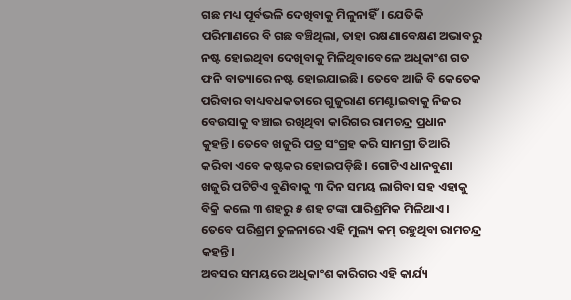ଗଛ ମଧ୍ୟ ପୂର୍ବଭଳି ଦେଖିବାକୁ ମିଳୁନାହିଁ। ଯେତିକି ପରିମାଣରେ ବି ଗଛ ବଞ୍ଚିଥିଲା, ତାହା ରକ୍ଷଣାବେକ୍ଷଣ ଅଭାବରୁ ନଷ୍ଟ ହୋଇଥିବା ଦେଖିବାକୁ ମିଳିଥିବାବେଳେ ଅଧିକାଂଶ ଗତ ଫନି ବାତ୍ୟାରେ ନଷ୍ଟ ହୋଇଯାଇଛି। ତେବେ ଆଜି ବି କେତେକ ପରିବାର ବାଧ୍ୟବଧକତାରେ ଗୁଜୁରାଣ ମେଣ୍ଟାଇବାକୁ ନିଜର ବେଉସାକୁ ବଞ୍ଚାଇ ରଖିଥିବା କାରିଗର ରାମଚନ୍ଦ୍ର ପ୍ରଧାନ କୁହନ୍ତି। ତେବେ ଖଜୁରି ପତ୍ର ସଂଗ୍ରହ କରି ସାମଗ୍ରୀ ତିଆରି କରିବା ଏବେ କଷ୍ଟକର ହୋଇପଡ଼ିଛି। ଗୋଟିଏ ଧାନବୁଣା ଖଜୁରି ପଟିଟିଏ ବୁଣିବାକୁ ୩ ଦିନ ସମୟ ଲାଗିବା ସହ ଏହାକୁ ବିକ୍ରି କଲେ ୩ ଶହରୁ ୫ ଶହ ଟଙ୍କା ପାରିଶ୍ରମିକ ମିଳିଥାଏ। ତେବେ ପରିଶ୍ରମ ତୁଳନାରେ ଏହି ମୁଲ୍ୟ କମ୍ ରହୁଥିବା ରାମଚନ୍ଦ୍ର କହନ୍ତି।
ଅବସର ସମୟରେ ଅଧିକାଂଶ କାରିଗର ଏହି କାର୍ଯ୍ୟ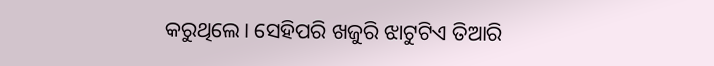କରୁଥିଲେ। ସେହିପରି ଖଜୁରି ଝାଟୁଟିଏ ତିଆରି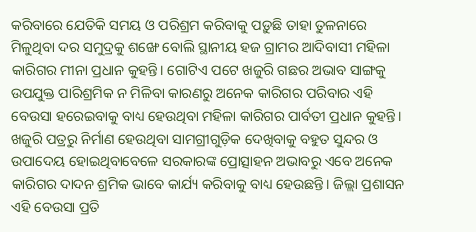କରିବାରେ ଯେତିକି ସମୟ ଓ ପରିଶ୍ରମ କରିବାକୁ ପଡ଼ୁଛି ତାହା ତୁଳନାରେ ମିଳୁଥିବା ଦର ସମୁଦ୍ରକୁ ଶଙ୍ଖେ ବୋଲି ସ୍ଥାନୀୟ ହଜ ଗ୍ରାମର ଆଦିବାସୀ ମହିଳା କାରିଗର ମୀନା ପ୍ରଧାନ କୁହନ୍ତି। ଗୋଟିଏ ପଟେ ଖଜୁରି ଗଛର ଅଭାବ ସାଙ୍ଗକୁ ଉପଯୁକ୍ତ ପାରିଶ୍ରମିକ ନ ମିଳିବା କାରଣରୁ ଅନେକ କାରିଗର ପରିବାର ଏହି ବେଉସା ହରେଇବାକୁ ବାଧ୍ୟ ହେଉଥିବା ମହିଳା କାରିଗର ପାର୍ବତୀ ପ୍ରଧାନ କୁହନ୍ତି। ଖଜୁରି ପତ୍ରରୁ ନିର୍ମାଣ ହେଉଥିବା ସାମଗ୍ରୀଗୁଡ଼ିକ ଦେଖିବାକୁ ବହୁତ ସୁନ୍ଦର ଓ ଉପାଦେୟ ହୋଇଥିବାବେଳେ ସରକାରଙ୍କ ପ୍ରୋତ୍ସାହନ ଅଭାବରୁ ଏବେ ଅନେକ କାରିଗର ଦାଦନ ଶ୍ରମିକ ଭାବେ କାର୍ଯ୍ୟ କରିବାକୁ ବାଧ୍ୟ ହେଉଛନ୍ତି। ଜିଲ୍ଲା ପ୍ରଶାସନ ଏହି ବେଉସା ପ୍ରତି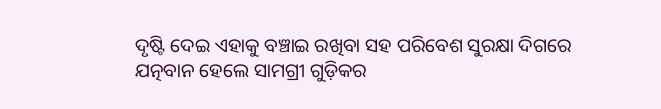ଦୃଷ୍ଟି ଦେଇ ଏହାକୁ ବଞ୍ଚାଇ ରଖିବା ସହ ପରିବେଶ ସୁରକ୍ଷା ଦିଗରେ ଯତ୍ନବାନ ହେଲେ ସାମଗ୍ରୀ ଗୁଡ଼ିକର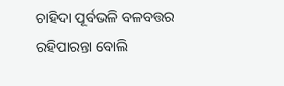ଚାହିଦା ପୂର୍ବଭଳି ବଳବତ୍ତର ରହିପାରନ୍ତା ବୋଲି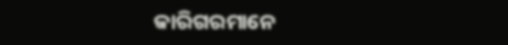କାରିଗରମାନେ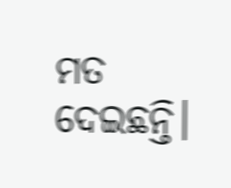ମତ ଦେଇଛନ୍ତି।